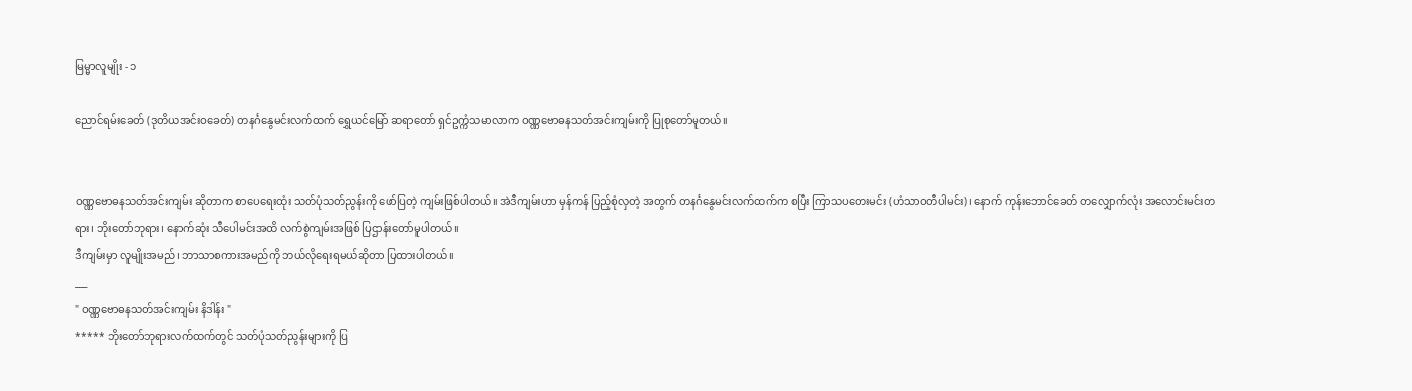မြမ္မာလူမျိုး - ၁

ညောင်ရမ်းခေတ် (ဒုတိယအင်းဝခေတ်) တနင်္ဂနွေမင်းလက်ထက် ရွှေယင်မြော် ဆရာတော် ရှင်ဥက္ကံသမာလာက ဝဏ္ဏဗောဓနသတ်အင်းကျမ်းကို ပြုစုတော်မူတယ်။


ဝဏ္ဏဗောဓနသတ်အင်းကျမ်း ဆိုတာက စာပေရေးထုံး သတ်ပုံသတ်ညွန်းကို ဖော်ပြတဲ့ ကျမ်းဖြစ်ပါတယ်။ အဲဒီကျမ်းဟာ မှန်ကန် ပြည့်စုံလှတဲ့ အတွက် တနင်္ဂနွေမင်းလက်ထက်က စပြီး ကြာသပတေးမင်း (ဟံသာဝတီပါမင်း)၊ နောက် ကုန်းဘောင်ခေတ် တလျှောက်လုံး အလောင်းမင်းတရား၊ ဘိုးတော်ဘုရား၊ နောက်ဆုံး သီပေါမင်းအထိ လက်စွဲကျမ်းအဖြစ် ပြဌာန်းတော်မူပါတယ်။
ဒီကျမ်းမှာ လူမျိုးအမည်၊ ဘာသာစကားအမည်ကို ဘယ်လိုရေးရမယ်ဆိုတာ ပြထားပါတယ်။
___
" ဝဏ္ဏဗောဓနသတ်အင်းကျမ်း နိဒါန်း "
***** ဘိုးတော်ဘုရားလက်ထက်တွင် သတ်ပုံသတ်ညွန်းများကို ပြ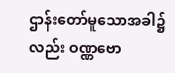ဌာန်းတော်မူသောအခါ၌လည်း ဝဏ္ဏဗော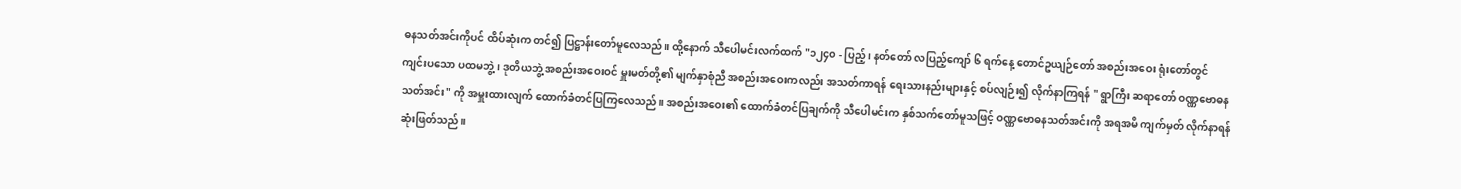ဓနသတ်အင်းကိုပင် ထိပ်ဆုံးက တင်၍ ပြဋ္ဌာန်းတော်မူလေသည်။ ထို့နောက် သီပေါမင်းလက်ထက် "၁၂၄၀ - ပြည့် ၊ နတ်တော် လပြည့်ကျော် ၆ ရက်နေ့ တောင်ဥယျဉ်တော် အစည်းအဝေး ရုံးတော်တွင် ကျင်းပသော ပထမဘွဲ့၊ ဒုတိယဘွဲ့ အစည်းအဝေးဝင် မှူးမတ်တို့၏ မျက်နှာစုံညီ အစည်းအဝေးကလည်း အသတ်ကာရန် ရေးသားနည်းများနှင့် စပ်လျဉ်း၍ လိုက်နာကြရန် " ရွာကြီး ဆရာတော် ဝဏ္ဏဗောဓနသတ်အင်း" ကို အမှူးထားလျက် ထောက်ခံတင်ပြကြလေသည်။ အစည်းအဝေး၏ ထောက်ခံတင်ပြချက်ကို သီပေါမင်းက နှစ်သက်တော်မူသဖြင့် ဝဏ္ဏဗောဓနသတ်အင်းကို အရအမိ ကျက်မှတ် လိုက်နာရန် ဆုံးဖြတ်သည်။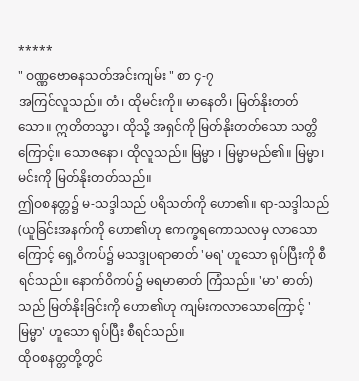*****
" ဝဏ္ဏဗောဓနသတ်အင်းကျမ်း " စာ ၄-၇
အကြင်လူသည်။ တံ၊ ထိုမင်းကို။ မာနေတိ၊ မြတ်နိုးတတ်သော။ ဣတိတသ္မာ၊ ထိုသို့ အရှင်ကို မြတ်နိုးတတ်သော သတ္တိကြောင့်။ သောဇနော၊ ထိုလူသည်။ မြမ္မာ ၊ မြမ္မာမည်၏။ မြမ္မာ၊ မင်းကို မြတ်နိုးတတ်သည်။
ဤဝစနတ္တ၌ မ-သဒ္ဒါသည် ပရိသတ်ကို ဟော၏။ ရာ-သဒ္ဒါသည် (ယူခြင်းအနက်ကို ဟော၏ဟု ဧကက္ခရကောသလမှ လာသောကြောင့် ရှေ့ဝိကပ်၌ မသဒ္ဒုပရာဓာတ် 'မရ' ဟူသော ရုပ်ပြီးကို စီရင်သည်။ နောက်ဝိကပ်၌ မရမာဓာတ် ကြံသည်။ 'မာ' ဓာတ်) သည် မြတ်နိုးခြင်းကို ဟော၏ဟု ကျမ်းကလာသောကြောင့် 'မြမ္မာ' ဟူသော ရုပ်ပြီး စီရင်သည်။
ထိုဝစနတ္တတို့တွင်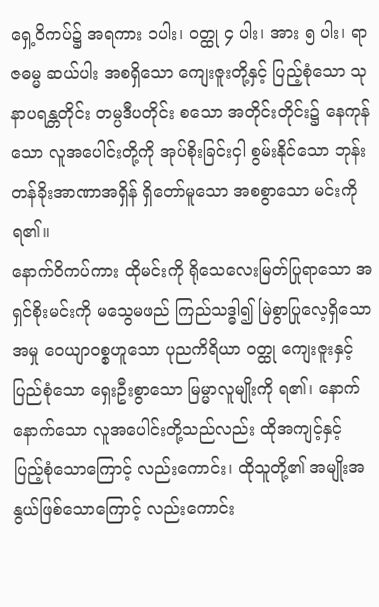ရှေ့ဝိကပ်၌ အရကား ၁ပါး၊ ဝတ္ထု ၄ ပါး၊ အား ၅ ပါး၊ ရာဇဓမ္မ ဆယ်ပါး အစရှိသော ကျေးဇူးတို့နှင့် ပြည့်စုံသော သုနာပရန္တတိုင်း တမ္ပဒီပတိုင်း စသော အတိုင်းတိုင်း၌ နေကုန်သော လူအပေါင်းတို့ကို အုပ်စိုးခြင်းငှါ စွမ်းနိုင်သော ဘုန်းတန်ခိုးအာဏာအရှိန် ရှိတော်မူသော အစစွာသော မင်းကို ရ၏။
နောက်ဝိကပ်ကား ထိုမင်းကို ရိုသေလေးမြတ်ပြုရာသော အရှင်စိုးမင်းကို မသွေမဖည် ကြည်သဒ္ဓါ၍ မြဲစွာပြုလေ့ရှိသော အမှု ဝေယျာဝစ္စဟူသော ပုညကိရိယာ ဝတ္ထု ကျေးဇူးနှင့် ပြည်စုံသော ရှေးဦးစွာသော မြမ္မာလူမျိုးကို ရ၏၊ နောက်နောက်သော လူအပေါင်းတို့သည်လည်း ထိုအကျင့်နှင့် ပြည့်စုံသောကြောင့် လည်းကောင်း၊ ထိုသူတို့၏ အမျိုးအနွယ်ဖြစ်သောကြောင့် လည်းကောင်း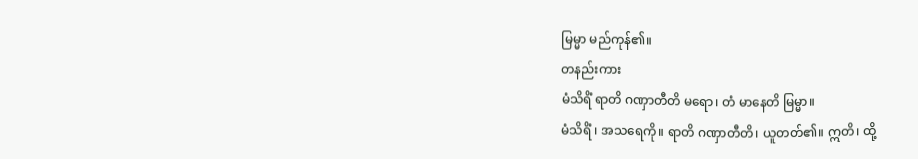မြမ္မာ မည်ကုန်၏။
တနည်းကား
မံသိရိံ ရာတိ ဂဏှာတီတိ မရော၊ တံ မာနေတိ မြမ္မာ။
မံသိရိံ ၊ အသရေကို။ ရာတိ ဂဏှာတီတိ၊ ယူတတ်၏။ ဣတိ၊ ထို့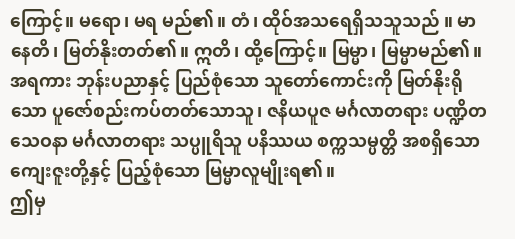ကြောင့်။ မရော၊ မရ မည်၏။ တံ၊ ထိုဝ်အသရေရှိသသူသည် ။ မာနေတိ၊ မြတ်နိုးတတ်၏။ ဣတိ၊ ထို့ကြောင့်။ မြမ္မာ၊ မြမ္မာမည်၏။ အရကား ဘုန်းပညာနှင့် ပြည်စုံသော သူတော်ကောင်းကို မြတ်နိုးရိုသော ပူဇော်စည်းကပ်တတ်သောသူ၊ ဇနိယပူဇ မင်္ဂလာတရား ပဏ္ဍိတသေဝနာ မင်္ဂလာတရား သပ္ပူရိသူ ပနိဿယ စက္ကသမ္ပတ္တိ အစရှိသော ကျေးဇူးတို့နှင့် ပြည့်စုံသော မြမ္မာလူမျိုးရ၏။
ဤမှ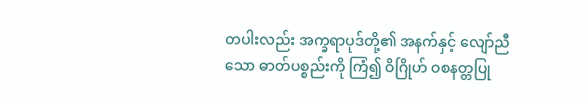တပါးလည်း အက္ခရာပုဒ်တို့၏ အနက်နှင့် လျော်ညီသော ဓာတ်ပစ္စည်းကို ကြံ၍ ဝိဂြိုဟ် ဝစနတ္တပြု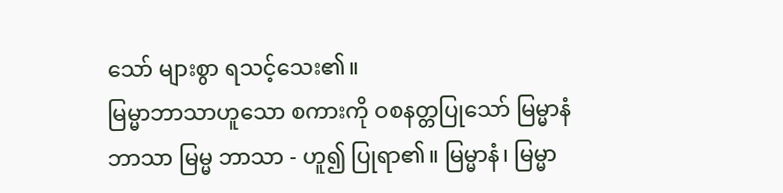သော် များစွာ ရသင့်သေး၏။
မြမ္မာဘာသာဟူသော စကားကို ဝစနတ္တပြုသော် မြမ္မာနံ ဘာသာ မြမ္မ ဘာသာ - ဟူ၍ ပြုရာ၏။ မြမ္မာနံ၊ မြမ္မာ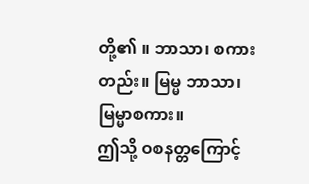တို့၏ ။ ဘာသာ၊ စကားတည်း။ မြမ္မ ဘာသာ၊ မြမ္မာစကား။
ဤသို့ ဝစနတ္တကြောင့်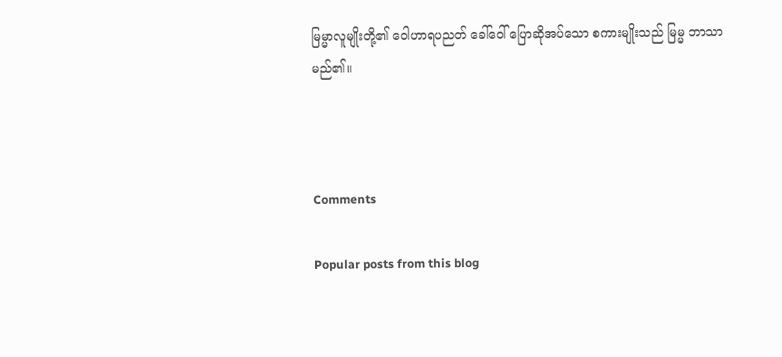မြမ္မာလူမျိုးတို့၏ ဝေါဟာရပညတ် ခေါ်ဝေါ် ပြောဆိုအပ်သော စကားမျိုးသည် မြမ္မ ဘာသာမည်၏။



Comments

Popular posts from this blog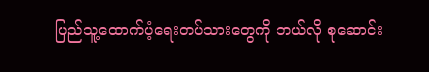ပြည်သူ့ထောက်ပံ့ရေးတပ်သားတွေကို ဘယ်လို စုဆောင်း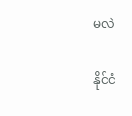မလဲ

နိုင်ငံ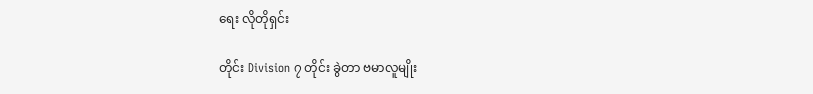ရေး လိုတိုရှင်း

တိုင်း Division ၇ တိုင်း ခွဲတာ ဗမာလူမျိုး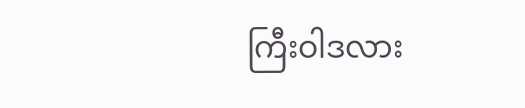ကြီးဝါဒလား